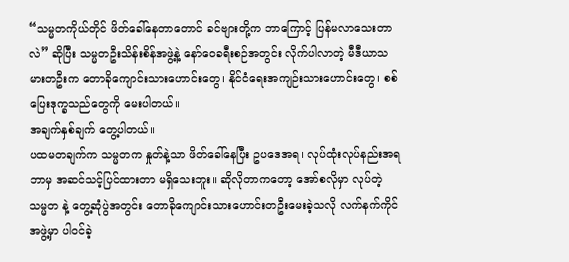“သမ္မတကိုယ်တိုင် ဖိတ်ခေါ်နေတာတောင် ခင်ဗျားတို့က ဘာကြောင့် ပြန်မလာသေးတာလဲ” ဆိုပြီး သမ္မတဦးသိန်းစိန်အဖွဲ့နဲ့ နော်ဝေခရီးစဉ်အတွင်း လိုက်ပါလာတဲ့ မီဒီယာသမားတဦးက တောခိုကျောင်းသားဟောင်းတွေ၊ နိုင်ငံရေးအကျဉ်းသားဟောင်းတွေ၊ စစ်ပြေးဒုက္ခသည်တွေကို မေးပါတယ်။
အချက်နှစ်ချက် တွေ့ပါတယ်။
ပထမတချက်က သမ္မတက နှုတ်နဲ့သာ ဖိတ်ခေါ်နေပြီး ဥပဒေအရ၊ လုပ်ထုံးလုပ်နည်းအရ ဘာမှ အဆင်သင့်ပြင်ထားတာ မရှိသေးဘူး။ ဆိုလိုတာကတော့ အော်စလိုမှာ လုပ်တဲ့ သမ္မတ နဲ့ တွေ့ဆုံပွဲအတွင်း တောခိုကျောင်းသားဟောင်းတဦးမေးခဲ့သလို လက်နက်ကိုင်အဖွဲ့မှာ ပါဝင်ခဲ့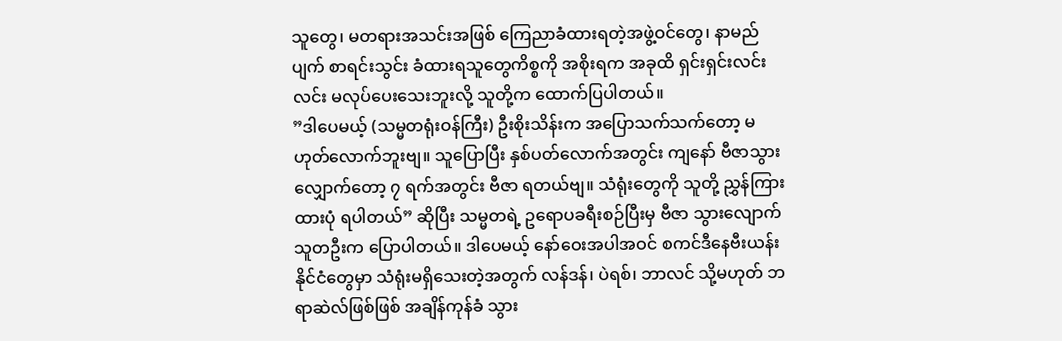သူတွေ၊ မတရားအသင်းအဖြစ် ကြေညာခံထားရတဲ့အဖွဲ့ဝင်တွေ၊ နာမည်ပျက် စာရင်းသွင်း ခံထားရသူတွေကိစ္စကို အစိုးရက အခုထိ ရှင်းရှင်းလင်းလင်း မလုပ်ပေးသေးဘူးလို့ သူတို့က ထောက်ပြပါတယ်။
”ဒါပေမယ့် (သမ္မတရုံးဝန်ကြီး) ဦးစိုးသိန်းက အပြောသက်သက်တော့ မဟုတ်လောက်ဘူးဗျ။ သူပြောပြီး နှစ်ပတ်လောက်အတွင်း ကျနော် ဗီဇာသွားလျှောက်တော့ ၇ ရက်အတွင်း ဗီဇာ ရတယ်ဗျ။ သံရုံးတွေကို သူတို့ ညွှန်ကြားထားပုံ ရပါတယ်” ဆိုပြီး သမ္မတရဲ့ ဥရောပခရီးစဉ်ပြီးမှ ဗီဇာ သွားလျောက်သူတဦးက ပြောပါတယ်။ ဒါပေမယ့် နော်ဝေးအပါအဝင် စကင်ဒီနေဗီးယန်းနိုင်ငံတွေမှာ သံရုံးမရှိသေးတဲ့အတွက် လန်ဒန်၊ ပဲရစ်၊ ဘာလင် သို့မဟုတ် ဘရာဆဲလ်ဖြစ်ဖြစ် အချိန်ကုန်ခံ သွား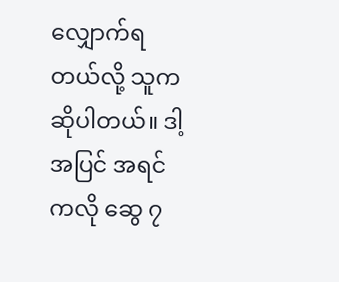လျှောက်ရတယ်လို့ သူကဆိုပါတယ်။ ဒါ့အပြင် အရင်ကလို ဆွေ ၇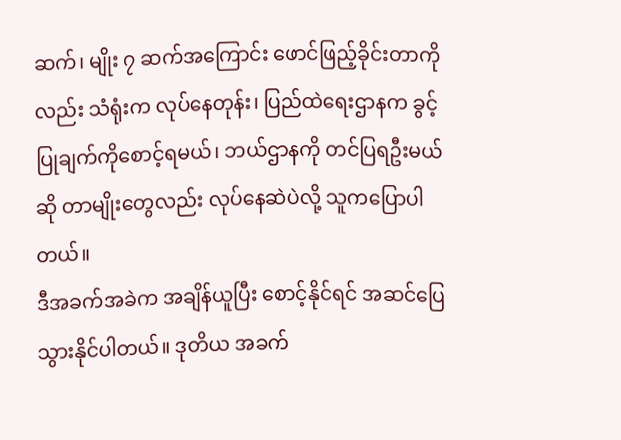ဆက်၊ မျိုး ၇ ဆက်အကြောင်း ဖောင်ဖြည့်ခိုင်းတာကိုလည်း သံရုံးက လုပ်နေတုန်း၊ ပြည်ထဲရေးဌာနက ခွင့်ပြုချက်ကိုစောင့်ရမယ်၊ ဘယ်ဌာနကို တင်ပြရဦးမယ်ဆို တာမျိုးတွေလည်း လုပ်နေဆဲပဲလို့ သူကပြောပါတယ်။
ဒီအခက်အခဲက အချိန်ယူပြီး စောင့်နိုင်ရင် အဆင်ပြေသွားနိုင်ပါတယ်။ ဒုတိယ အခက်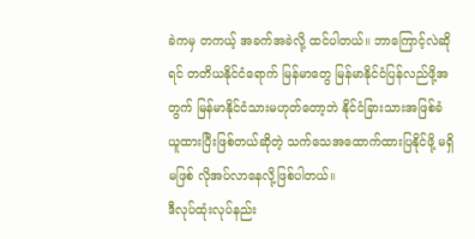ခဲကမှ တကယ့် အခက်အခဲလို့ ထင်ပါတယ်။ ဘာကြောင့်လဲဆိုရင် တတိယနိုင်ငံရောက် မြန်မာတွေ မြန်မာနိုင်ငံပြန်လည်ဖို့အတွက် မြန်မာနိုင်ငံသားမဟုတ်တော့ဘဲ နိုင်ငံခြားသားအဖြစ်ခံယူထားပြီးဖြစ်တယ်ဆိုတဲ့ သက်သေအထောက်ထားပြနိုင်ဖို့ မရှိမဖြစ် လိုအပ်လာနေလို့ဖြစ်ပါတယ်။
ဒီလုပ်ထုံးလုပ်နည်း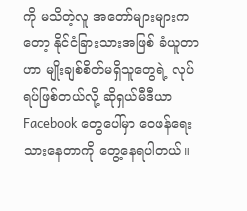ကို မသိတဲ့လူ အတော်များများကတော့ နိုင်ငံခြားသားအဖြစ် ခံယူတာဟာ မျိုးချစ်စိတ်မရှိသူတွေရဲ့ လုပ်ရပ်ဖြစ်တယ်လို့ ဆိုရှယ်မီဒီယာ Facebook တွေပေါ်မှာ ဝေဖန်ရေးသားနေတာကို တွေ့နေရပါတယ်။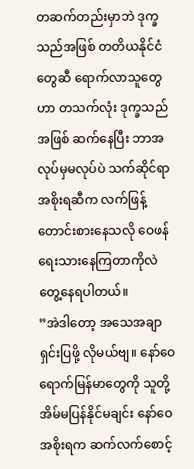တဆက်တည်းမှာဘဲ ဒုက္ခသည်အဖြစ် တတိယနိုင်ငံတွေဆီ ရောက်လာသူတွေဟာ တသက်လုံး ဒုက္ခသည်အဖြစ် ဆက်နေပြီး ဘာအလုပ်မှမလုပ်ပဲ သက်ဆိုင်ရာအစိုးရဆီက လက်ဖြန့် တောင်းစားနေသလို ဝေဖန်ရေးသားနေကြတာကိုလဲ တွေ့နေရပါတယ်။
”အဲဒါတော့ အသေအချာ ရှင်းပြဖို့ လိုမယ်ဗျ။ နော်ဝေရောက်မြန်မာတွေကို သူတို့ အိမ်မပြန်နိုင်မချင်း နော်ဝေအစိုးရက ဆက်လက်စောင့်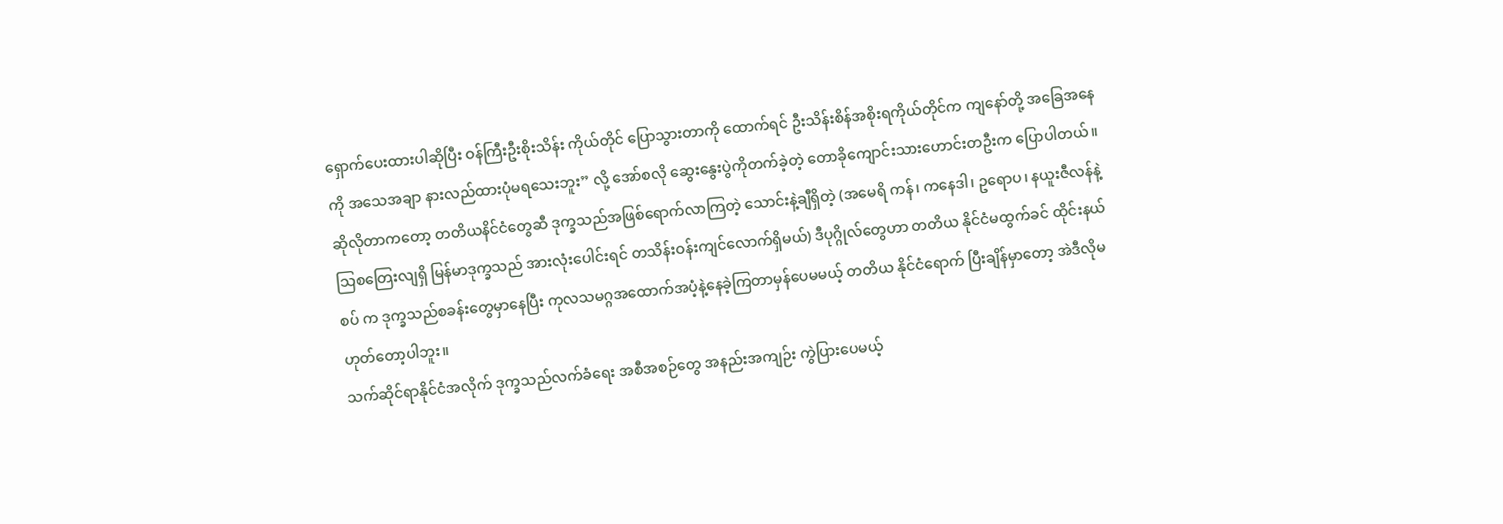ရှောက်ပေးထားပါဆိုပြီး ဝန်ကြီးဦးစိုးသိန်း ကိုယ်တိုင် ပြောသွားတာကို ထောက်ရင် ဦးသိန်းစိန်အစိုးရကိုယ်တိုင်က ကျနော်တို့ အခြေအနေကို အသေအချာ နားလည်ထားပုံမရသေးဘူး” လို့ အော်စလို ဆွေးနွေးပွဲကိုတက်ခဲ့တဲ့ တောခိုကျောင်းသားဟောင်းတဦးက ပြောပါတယ်။
ဆိုလိုတာကတော့ တတိယနိင်ငံတွေဆီ ဒုက္ခသည်အဖြစ်ရောက်လာကြတဲ့ သောင်းနဲ့ချီရှိတဲ့ (အမေရိ ကန်၊ ကနေဒါ၊ ဥရောပ၊ နယူးဇီလန်နဲ့ သြစတြေးလျရှိ မြန်မာဒုက္ခသည် အားလုံးပေါင်းရင် တသိန်းဝန်းကျင်လောက်ရှိမယ်) ဒီပုဂ္ဂိုလ်တွေဟာ တတိယ နိုင်ငံမထွက်ခင် ထိုင်းနယ်စပ် က ဒုက္ခသည်စခန်းတွေမှာနေပြီး ကုလသမဂ္ဂအထောက်အပံ့နဲ့နေခဲ့ကြတာမှန်ပေမမယ့် တတိယ နိုင်ငံရောက် ပြီးချိန်မှာတော့ အဲဒီလိုမဟုတ်တော့ပါဘူး။
သက်ဆိုင်ရာနိုင်ငံအလိုက် ဒုက္ခသည်လက်ခံရေး အစီအစဉ်တွေ အနည်းအကျဉ်း ကွဲပြားပေမယ့်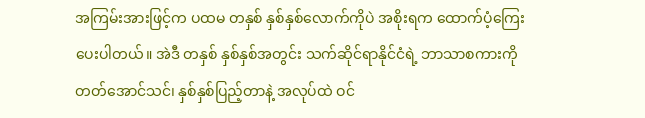အကြမ်းအားဖြင့်က ပထမ တနှစ် နှစ်နှစ်လောက်ကိုပဲ အစိုးရက ထောက်ပံ့ကြေးပေးပါတယ်။ အဲဒီ တနှစ် နှစ်နှစ်အတွင်း သက်ဆိုင်ရာနိုင်ငံရဲ့ ဘာသာစကားကို တတ်အောင်သင်၊ နှစ်နှစ်ပြည့်တာနဲ့ အလုပ်ထဲ ဝင်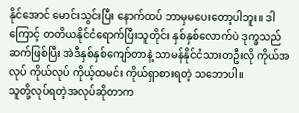နိုင်အောင် မောင်းသွင်းပြီး နောက်ထပ် ဘာမှမပေးတော့ပါဘူး။ ဒါကြောင့် တတိယနိုင်ငံရောက်ပြီးသူတိုင်း နှစ်နှစ်လောက်ပဲ ဒုက္ခသည်ဆက်ဖြစ်ပြီး အဲဒီနှစ်နှစ်ကျော်တာနဲ့ သာမန်နိုင်ငံသားတဦးလို ကိုယ်အလုပ် ကိုယ်လုပ် ကိုယ့်ထမင်း ကိုယ်ရှာစားရတဲ့ သဘောပါ။
သူတို့လုပ်ရတဲ့အလုပ်ဆိုတာက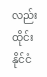လည်း ထိုင်းနိုင်ငံ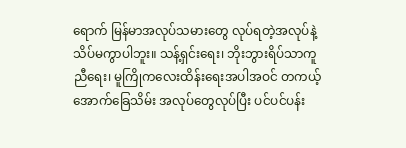ရောက် မြန်မာအလုပ်သမားတွေ လုပ်ရတဲ့အလုပ်နဲ့ သိပ်မကွာပါဘူး။ သန့်ရှင်းရေး၊ ဘိုးဘွားရိပ်သာကူညီရေး၊ မူကြိုကလေးထိန်းရေးအပါအဝင် တကယ့်အောက်ခြေသိမ်း အလုပ်တွေလုပ်ပြီး ပင်ပင်ပန်း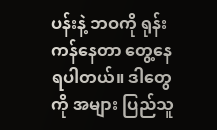ပန်းနဲ့ ဘဝကို ရုန်းကန်နေတာ တွေ့နေရပါတယ်။ ဒါတွေကို အများ ပြည်သူ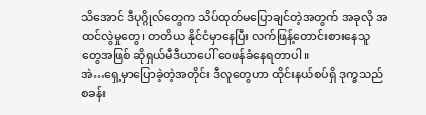သိအောင် ဒီပုဂ္ဂိုလ်တွေက သိပ်ထုတ်မပြောချင်တဲ့အတွက် အခုလို အထင်လွဲမှုတွေ၊ တတိယ နိုင်ငံမှာနေပြီး လက်ဖြန့်တောင်းစားနေသူတွေအဖြစ် ဆိုရှယ်မီဒီယာပေါ် ဝေဖန်ခံနေရတာပါ။
အဲ…ရှေ့မှာပြောခဲ့တဲ့အတိုင်း ဒီလူတွေဟာ ထိုင်းနယ်စပ်ရှိ ဒုက္ခသည်စခန်း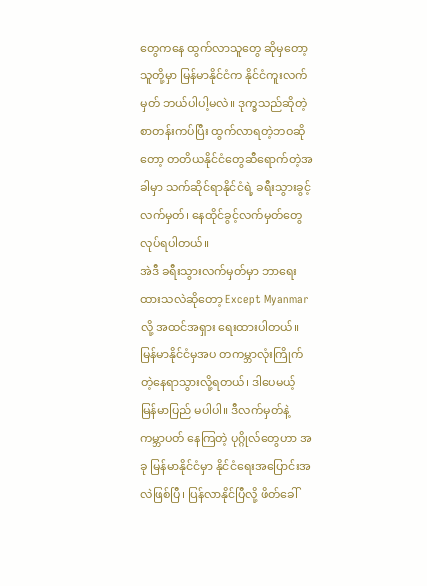တွေကနေ ထွက်လာသူတွေ ဆိုမှတော့ သူတို့မှာ မြန်မာနိုင်ငံက နိုင်ငံကူးလက်မှတ် ဘယ်ပါပါ့မလဲ။ ဒုက္ခသည်ဆိုတဲ့ စာတန်းကပ်ပြီး ထွက်လာရတဲ့ဘဝဆိုတော့ တတိယနိုင်ငံတွေဆီရောက်တဲ့အခါမှာ သက်ဆိုင်ရာနိုင်ငံရဲ့ ခရီးသွားခွင့်လက်မှတ်၊ နေထိုင်ခွင့်လက်မှတ်တွေ လုပ်ရပါတယ်။
အဲဒီ ခရီးသွားလက်မှတ်မှာ ဘာရေးထားသလဲဆိုတော့ Except Myanmar လို့ အထင်အရှား ရေးထားပါတယ်။ မြန်မာနိုင်ငံမှအပ တကမ္ဘာလုံးကြိုက်တဲ့နေရာသွားလို့ရတယ်၊ ဒါပေမယ့် မြန်မာပြည် မပါပါ။ ဒီလက်မှတ်နဲ့ ကမ္ဘာပတ် နေကြတဲ့ ပုဂ္ဂိုလ်တွေဟာ အခု မြန်မာနိုင်ငံမှာ နိုင်ငံရေးအပြောင်းအလဲဖြစ်ပြီ၊ ပြန်လာနိုင်ပြီလို့ ဖိတ်ခေါ်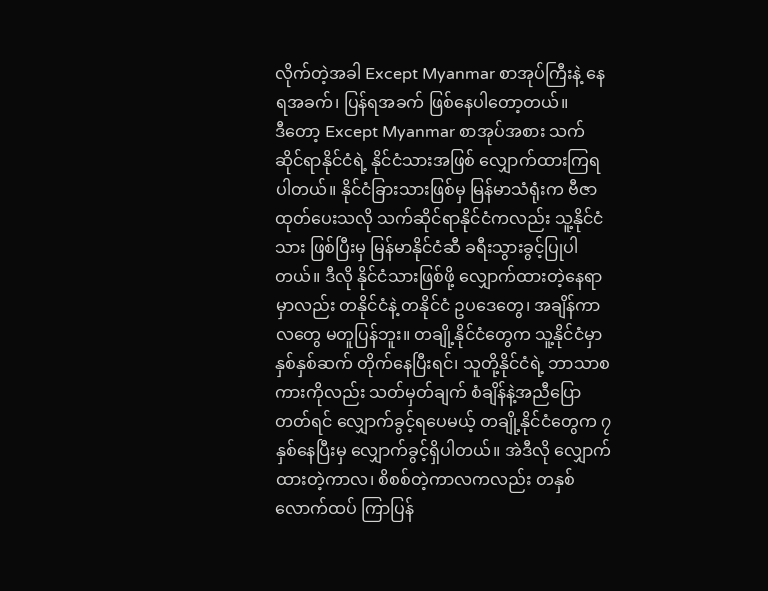လိုက်တဲ့အခါ Except Myanmar စာအုပ်ကြီးနဲ့ နေရအခက်၊ ပြန်ရအခက် ဖြစ်နေပါတော့တယ်။
ဒီတော့ Except Myanmar စာအုပ်အစား သက်ဆိုင်ရာနိုင်ငံရဲ့ နိုင်ငံသားအဖြစ် လျှောက်ထားကြရပါတယ်။ နိုင်ငံခြားသားဖြစ်မှ မြန်မာသံရုံးက ဗီဇာထုတ်ပေးသလို သက်ဆိုင်ရာနိုင်ငံကလည်း သူ့နိုင်ငံသား ဖြစ်ပြီးမှ မြန်မာနိုင်ငံဆီ ခရီးသွားခွင့်ပြုပါတယ်။ ဒီလို နိုင်ငံသားဖြစ်ဖို့ လျှောက်ထားတဲ့နေရာမှာလည်း တနိုင်ငံနဲ့ တနိုင်ငံ ဥပဒေတွေ၊ အချိန်ကာလတွေ မတူပြန်ဘူး။ တချို့နိုင်ငံတွေက သူ့နိုင်ငံမှာ နှစ်နှစ်ဆက် တိုက်နေပြီးရင်၊ သူတို့နိုင်ငံရဲ့ ဘာသာစကားကိုလည်း သတ်မှတ်ချက် စံချိန်နဲ့အညီပြောတတ်ရင် လျှောက်ခွင့်ရပေမယ့် တချို့နိုင်ငံတွေက ၇ နှစ်နေပြီးမှ လျှောက်ခွင့်ရှိပါတယ်။ အဲဒီလို လျှောက်ထားတဲ့ကာလ၊ စိစစ်တဲ့ကာလကလည်း တနှစ်လောက်ထပ် ကြာပြန်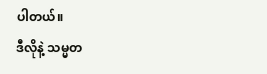ပါတယ်။
ဒီလိုနဲ့ သမ္မတ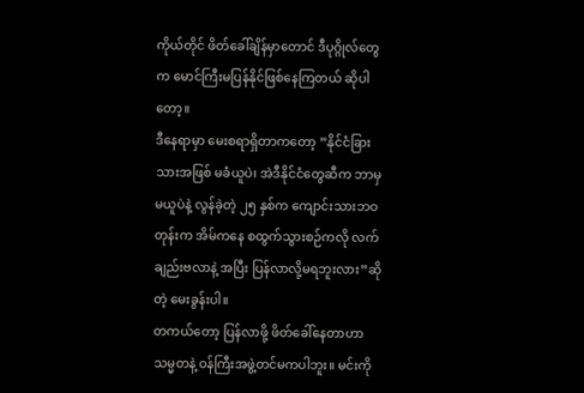ကိုယ်တိုင် ဖိတ်ခေါ်ချိန်မှာတောင် ဒီပုဂ္ဂိုလ်တွေက မောင်ကြီးမပြန်နိုင်ဖြစ်နေကြတယ် ဆိုပါတော့။
ဒီနေရာမှာ မေးစရာရှိတာကတော့ ”နိုင်ငံခြားသားအဖြစ် မခံယူပဲ၊ အဲဒီနိုင်ငံတွေဆီက ဘာမှမယူပဲနဲ့ လွန်ခဲ့တဲ့ ၂၅ နှစ်က ကျောင်းသားဘဝတုန်းက အိမ်ကနေ စထွက်သွားစဉ်ကလို လက်ချည်းဗလာနဲ့ အပြီး ပြန်လာလို့မရဘူးလား”ဆိုတဲ့ မေးခွန်းပါ။
တကယ်တော့ ပြန်လာဖို့ ဖိတ်ခေါ်နေတာဟာ သမ္မတနဲ့ ဝန်ကြီးအဖွဲ့တင်မကပါဘူး။ မင်းကို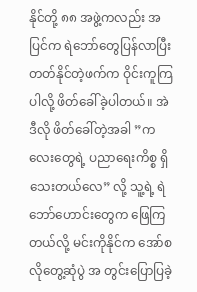နိုင်တို့ ၈၈ အဖွဲ့ကလည်း အပြင်က ရဲဘော်တွေပြန်လာပြီး တတ်နိုင်တဲ့ဖက်က ဝိုင်းကူကြပါလို့ ဖိတ်ခေါ်ခဲ့ပါတယ်။ အဲဒီလို ဖိတ်ခေါ်တဲ့အခါ ”ကလေးတွေရဲ့ ပညာရေးကိစ္စ ရှိသေးတယ်လေ” လို့ သူ့ရဲ့ ရဲဘော်ဟောင်းတွေက ဖြေကြတယ်လို့ မင်းကိုနိုင်က အော်စလိုတွေ့ဆုံပွဲ အ တွင်းပြောပြခဲ့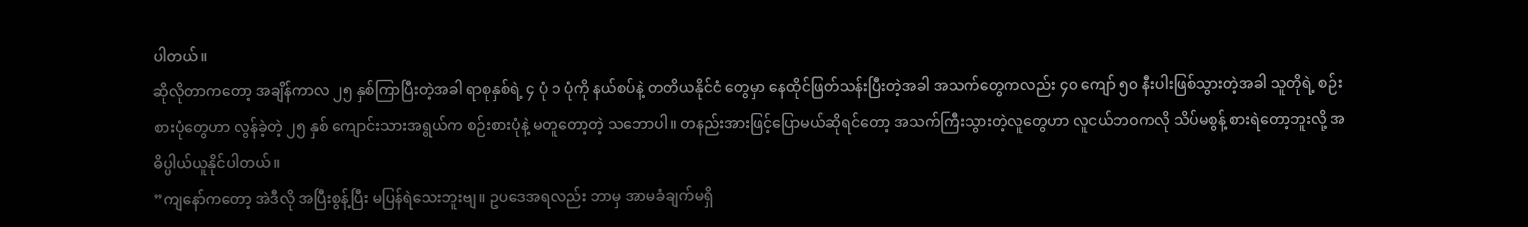ပါတယ်။
ဆိုလိုတာကတော့ အချိန်ကာလ ၂၅ နှစ်ကြာပြီးတဲ့အခါ ရာစုနှစ်ရဲ့ ၄ ပုံ ၁ ပုံကို နယ်စပ်နဲ့ တတိယနိုင်ငံ တွေမှာ နေထိုင်ဖြတ်သန်းပြီးတဲ့အခါ အသက်တွေကလည်း ၄၀ ကျော် ၅၀ နီးပါးဖြစ်သွားတဲ့အခါ သူတိုရဲ့ စဉ်းစားပုံတွေဟာ လွန်ခဲ့တဲ့ ၂၅ နှစ် ကျောင်းသားအရွယ်က စဉ်းစားပုံနဲ့ မတူတော့တဲ့ သဘောပါ။ တနည်းအားဖြင့်ပြောမယ်ဆိုရင်တော့ အသက်ကြီးသွားတဲ့လူတွေဟာ လူငယ်ဘဝကလို သိပ်မစွန့် စားရဲတော့ဘူးလို့ အဓိပ္ပါယ်ယူနိုင်ပါတယ်။
”ကျနော်ကတော့ အဲဒီလို အပြီးစွန့်ပြီး မပြန်ရဲသေးဘူးဗျ။ ဥပဒေအရလည်း ဘာမှ အာမခံချက်မရှိ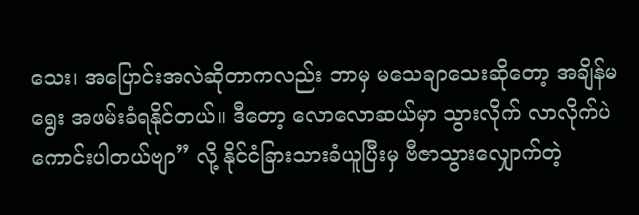သေး၊ အပြောင်းအလဲဆိုတာကလည်း ဘာမှ မသေချာသေးဆိုတော့ အချိန်မရွေး အဖမ်းခံရနိုင်တယ်။ ဒီတော့ လောလောဆယ်မှာ သွားလိုက် လာလိုက်ပဲ ကောင်းပါတယ်ဗျာ” လို့ နိုင်ငံခြားသားခံယူပြီးမှ ဗီဇာသွားလျှောက်တဲ့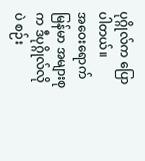ပုဂ္ဂိုလ်က ပြောပါတယ်။
အဝေးရောက် မြန်မာ အများစုက ဒီပုဂ္ဂိုလ်လိုပဲ စဉ်း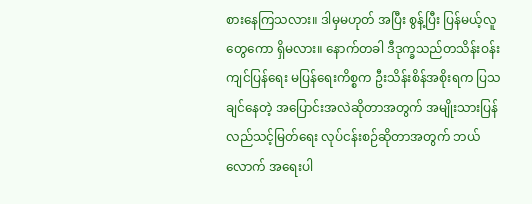စားနေကြသလား။ ဒါမှမဟုတ် အပြီး စွန့်ပြီး ပြန်မယ့်လူတွေကော ရှိမလား။ နောက်တခါ ဒီဒုက္ခသည်တသိန်းဝန်းကျင်ပြန်ရေး မပြန်ရေးကိစ္စက ဦးသိန်းစိန်အစိုးရက ပြသချင်နေတဲ့ အပြောင်းအလဲဆိုတာအတွက် အမျိုးသားပြန်လည်သင့်မြတ်ရေး လုပ်ငန်းစဉ်ဆိုတာအတွက် ဘယ်လောက် အရေးပါ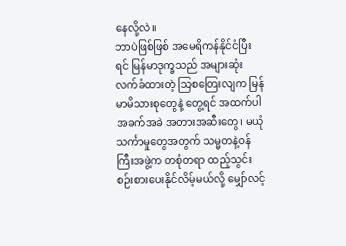နေလို့လဲ။
ဘာပဲဖြစ်ဖြစ် အမေရိကန်နိုင်ငံပြီးရင် မြန်မာဒုက္ခသည် အများဆုံးလက်ခံထားတဲ့ သြစတြေးလျက မြန်မာမိသားစုတွေနဲ့ တွေ့ရင် အထက်ပါ အခက်အခဲ အတားအဆီးတွေ၊ မယုံသင်္ကာမှုတွေအတွက် သမ္မတနဲ့ဝန်ကြီးအဖွဲ့က တစုံတရာ ထည့်သွင်း စဉ်းစားပေးနိုင်လိမ့်မယ်လို့ မျှော်လင့်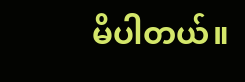မိပါတယ်။